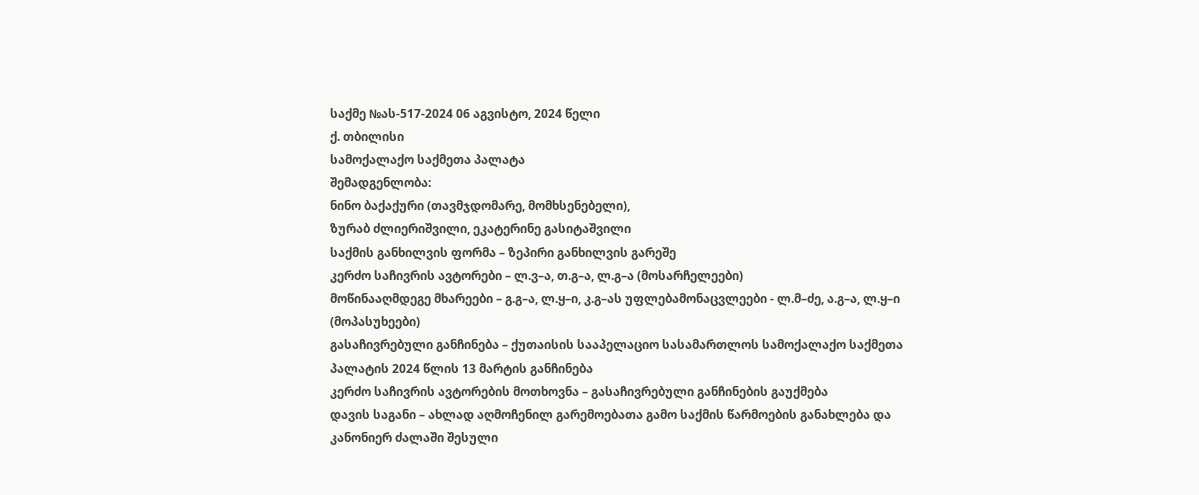საქმე №ას-517-2024 06 აგვისტო, 2024 წელი
ქ. თბილისი
სამოქალაქო საქმეთა პალატა
შემადგენლობა:
ნინო ბაქაქური (თავმჯდომარე, მომხსენებელი),
ზურაბ ძლიერიშვილი, ეკატერინე გასიტაშვილი
საქმის განხილვის ფორმა – ზეპირი განხილვის გარეშე
კერძო საჩივრის ავტორები – ლ.ვ–ა, თ.გ–ა, ლ.გ–ა (მოსარჩელეები)
მოწინააღმდეგე მხარეები – გ.გ–ა, ლ.ყ–ი, კ.გ–ას უფლებამონაცვლეები - ლ.მ–ძე, ა.გ–ა, ლ.ყ–ი (მოპასუხეები)
გასაჩივრებული განჩინება – ქუთაისის სააპელაციო სასამართლოს სამოქალაქო საქმეთა პალატის 2024 წლის 13 მარტის განჩინება
კერძო საჩივრის ავტორების მოთხოვნა – გასაჩივრებული განჩინების გაუქმება
დავის საგანი – ახლად აღმოჩენილ გარემოებათა გამო საქმის წარმოების განახლება და კანონიერ ძალაში შესული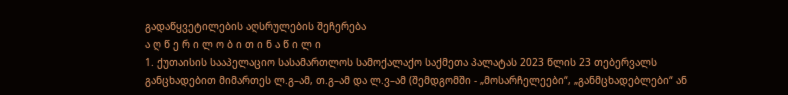გადაწყვეტილების აღსრულების შეჩერება
ა ღ წ ე რ ი ლ ო ბ ი თ ი ნ ა წ ი ლ ი
1. ქუთაისის სააპელაციო სასამართლოს სამოქალაქო საქმეთა პალატას 2023 წლის 23 თებერვალს განცხადებით მიმართეს ლ.გ–ამ, თ.გ–ამ და ლ.ვ–ამ (შემდგომში - „მოსარჩელეები“, „განმცხადებლები“ ან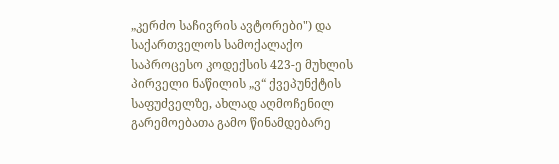„კერძო საჩივრის ავტორები") და საქართველოს სამოქალაქო საპროცესო კოდექსის 423-ე მუხლის პირველი ნაწილის „ვ“ ქვეპუნქტის საფუძველზე, ახლად აღმოჩენილ გარემოებათა გამო წინამდებარე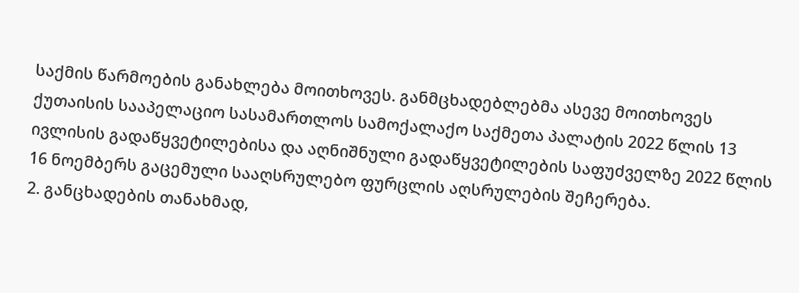საქმის წარმოების განახლება მოითხოვეს. განმცხადებლებმა ასევე მოითხოვეს ქუთაისის სააპელაციო სასამართლოს სამოქალაქო საქმეთა პალატის 2022 წლის 13 ივლისის გადაწყვეტილებისა და აღნიშნული გადაწყვეტილების საფუძველზე 2022 წლის 16 ნოემბერს გაცემული სააღსრულებო ფურცლის აღსრულების შეჩერება.
2. განცხადების თანახმად,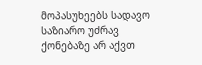მოპასუხეებს სადავო საზიარო უძრავ ქონებაზე არ აქვთ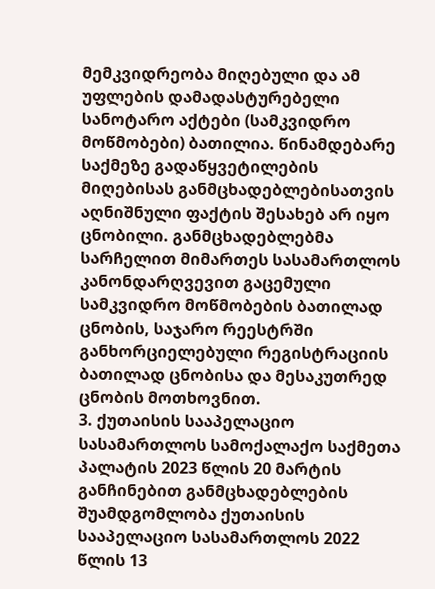მემკვიდრეობა მიღებული და ამ უფლების დამადასტურებელი სანოტარო აქტები (სამკვიდრო მოწმობები) ბათილია. წინამდებარე საქმეზე გადაწყვეტილების მიღებისას განმცხადებლებისათვის აღნიშნული ფაქტის შესახებ არ იყო ცნობილი. განმცხადებლებმა სარჩელით მიმართეს სასამართლოს კანონდარღვევით გაცემული სამკვიდრო მოწმობების ბათილად ცნობის, საჯარო რეესტრში განხორციელებული რეგისტრაციის ბათილად ცნობისა და მესაკუთრედ ცნობის მოთხოვნით.
3. ქუთაისის სააპელაციო სასამართლოს სამოქალაქო საქმეთა პალატის 2023 წლის 20 მარტის განჩინებით განმცხადებლების შუამდგომლობა ქუთაისის სააპელაციო სასამართლოს 2022 წლის 13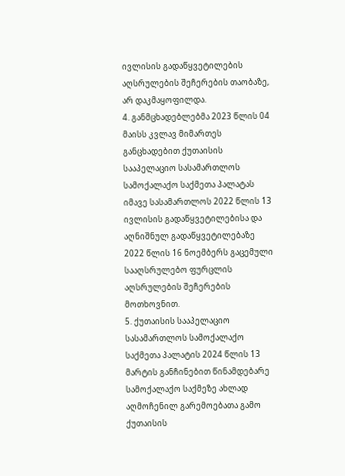ივლისის გადაწყვეტილების აღსრულების შეჩერების თაობაზე, არ დაკმაყოფილდა.
4. განმცხადებლებმა 2023 წლის 04 მაისს კვლავ მიმართეს განცხადებით ქუთაისის სააპელაციო სასამართლოს სამოქალაქო საქმეთა პალატას იმავე სასამართლოს 2022 წლის 13 ივლისის გადაწყვეტილებისა და აღნიშნულ გადაწყვეტილებაზე 2022 წლის 16 ნოემბერს გაცემული სააღსრულებო ფურცლის აღსრულების შეჩერების მოთხოვნით.
5. ქუთაისის სააპელაციო სასამართლოს სამოქალაქო საქმეთა პალატის 2024 წლის 13 მარტის განჩინებით წინამდებარე სამოქალაქო საქმეზე ახლად აღმოჩენილ გარემოებათა გამო ქუთაისის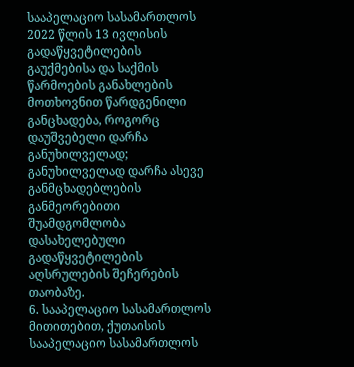სააპელაციო სასამართლოს 2022 წლის 13 ივლისის გადაწყვეტილების გაუქმებისა და საქმის წარმოების განახლების მოთხოვნით წარდგენილი განცხადება, როგორც დაუშვებელი დარჩა განუხილველად; განუხილველად დარჩა ასევე განმცხადებლების განმეორებითი შუამდგომლობა დასახელებული გადაწყვეტილების აღსრულების შეჩერების თაობაზე.
6. სააპელაციო სასამართლოს მითითებით, ქუთაისის სააპელაციო სასამართლოს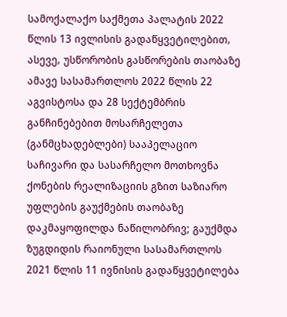სამოქალაქო საქმეთა პალატის 2022 წლის 13 ივლისის გადაწყვეტილებით, ასევე, უსწორობის გასწორების თაობაზე ამავე სასამართლოს 2022 წლის 22 აგვისტოსა და 28 სექტემბრის განჩინებებით მოსარჩელეთა (განმცხადებლები) სააპელაციო საჩივარი და სასარჩელო მოთხოვნა ქონების რეალიზაციის გზით საზიარო უფლების გაუქმების თაობაზე დაკმაყოფილდა ნაწილობრივ; გაუქმდა ზუგდიდის რაიონული სასამართლოს 2021 წლის 11 ივნისის გადაწყვეტილება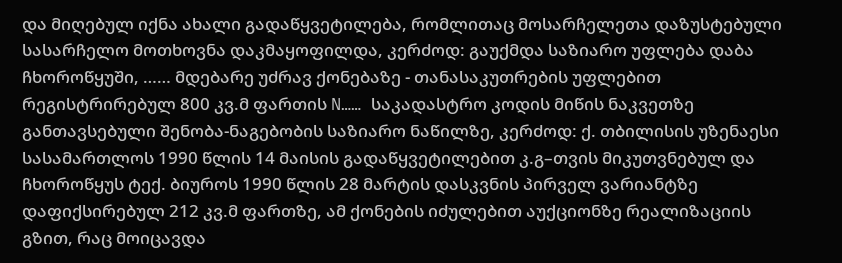და მიღებულ იქნა ახალი გადაწყვეტილება, რომლითაც მოსარჩელეთა დაზუსტებული სასარჩელო მოთხოვნა დაკმაყოფილდა, კერძოდ: გაუქმდა საზიარო უფლება დაბა ჩხოროწყუში, …… მდებარე უძრავ ქონებაზე - თანასაკუთრების უფლებით რეგისტრირებულ 800 კვ.მ ფართის N…… საკადასტრო კოდის მიწის ნაკვეთზე განთავსებული შენობა-ნაგებობის საზიარო ნაწილზე, კერძოდ: ქ. თბილისის უზენაესი სასამართლოს 1990 წლის 14 მაისის გადაწყვეტილებით კ.გ–თვის მიკუთვნებულ და ჩხოროწყუს ტექ. ბიუროს 1990 წლის 28 მარტის დასკვნის პირველ ვარიანტზე დაფიქსირებულ 212 კვ.მ ფართზე, ამ ქონების იძულებით აუქციონზე რეალიზაციის გზით, რაც მოიცავდა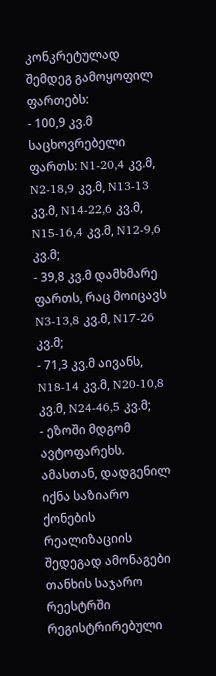კონკრეტულად შემდეგ გამოყოფილ ფართებს:
- 100,9 კვ.მ საცხოვრებელი ფართს: N1-20,4 კვ.მ, N2-18,9 კვ.მ, N13-13 კვ.მ, N14-22,6 კვ.მ, N15-16,4 კვ.მ, N12-9,6 კვ.მ;
- 39,8 კვ.მ დამხმარე ფართს, რაც მოიცავს N3-13,8 კვ.მ, N17-26 კვ.მ;
- 71,3 კვ.მ აივანს, N18-14 კვ.მ, N20-10,8 კვ.მ, N24-46,5 კვ.მ;
- ეზოში მდგომ ავტოფარეხს.
ამასთან, დადგენილ იქნა საზიარო ქონების რეალიზაციის შედეგად ამონაგები თანხის საჯარო რეესტრში რეგისტრირებული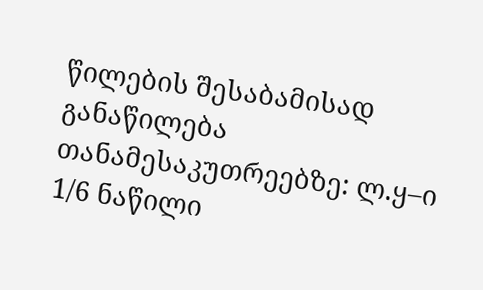წილების შესაბამისად განაწილება თანამესაკუთრეებზე: ლ.ყ–ი 1/6 ნაწილი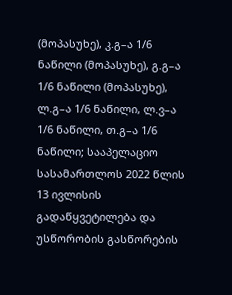(მოპასუხე), კ.გ–ა 1/6 ნაწილი (მოპასუხე), გ.გ–ა 1/6 ნაწილი (მოპასუხე), ლ.გ–ა 1/6 ნაწილი, ლ.ვ–ა 1/6 ნაწილი, თ.გ–ა 1/6 ნაწილი; სააპელაციო სასამართლოს 2022 წლის 13 ივლისის გადაწყვეტილება და უსწორობის გასწორების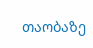თაობაზე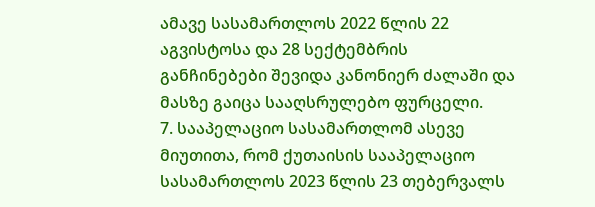ამავე სასამართლოს 2022 წლის 22 აგვისტოსა და 28 სექტემბრის განჩინებები შევიდა კანონიერ ძალაში და მასზე გაიცა სააღსრულებო ფურცელი.
7. სააპელაციო სასამართლომ ასევე მიუთითა, რომ ქუთაისის სააპელაციო სასამართლოს 2023 წლის 23 თებერვალს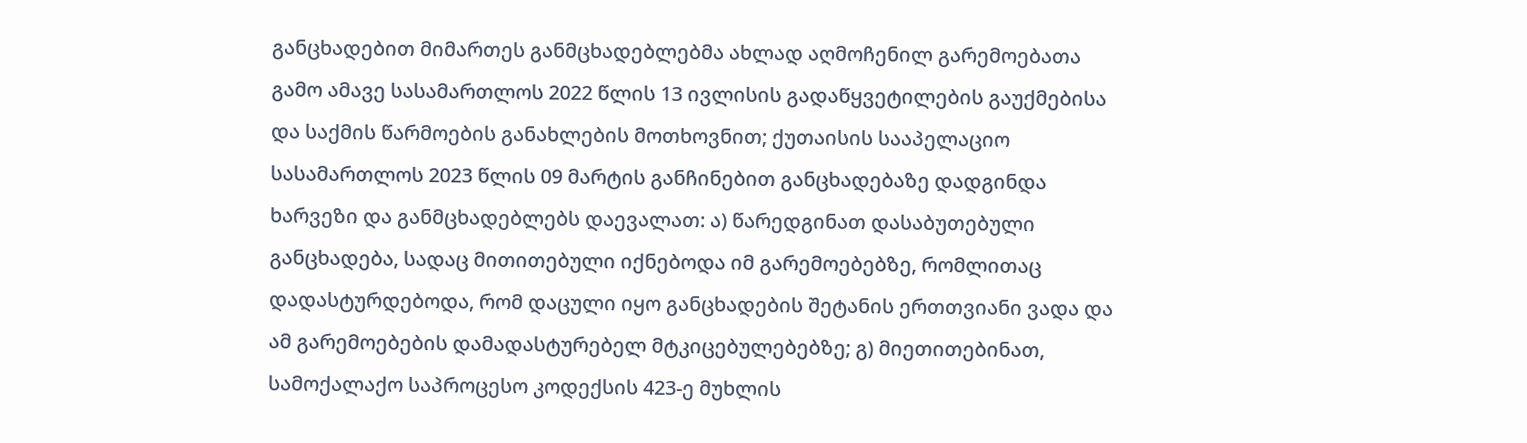განცხადებით მიმართეს განმცხადებლებმა ახლად აღმოჩენილ გარემოებათა გამო ამავე სასამართლოს 2022 წლის 13 ივლისის გადაწყვეტილების გაუქმებისა და საქმის წარმოების განახლების მოთხოვნით; ქუთაისის სააპელაციო სასამართლოს 2023 წლის 09 მარტის განჩინებით განცხადებაზე დადგინდა ხარვეზი და განმცხადებლებს დაევალათ: ა) წარედგინათ დასაბუთებული განცხადება, სადაც მითითებული იქნებოდა იმ გარემოებებზე, რომლითაც დადასტურდებოდა, რომ დაცული იყო განცხადების შეტანის ერთთვიანი ვადა და ამ გარემოებების დამადასტურებელ მტკიცებულებებზე; გ) მიეთითებინათ, სამოქალაქო საპროცესო კოდექსის 423-ე მუხლის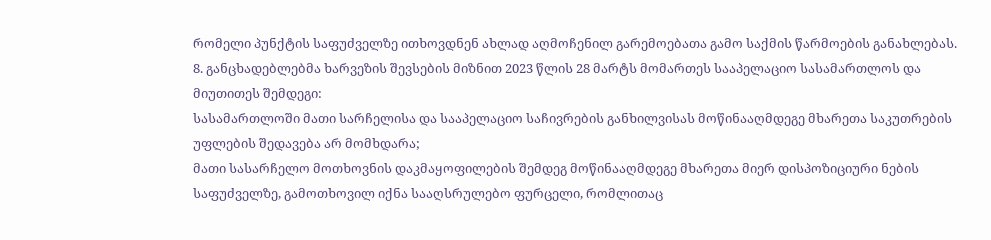რომელი პუნქტის საფუძველზე ითხოვდნენ ახლად აღმოჩენილ გარემოებათა გამო საქმის წარმოების განახლებას.
8. განცხადებლებმა ხარვეზის შევსების მიზნით 2023 წლის 28 მარტს მომართეს სააპელაციო სასამართლოს და მიუთითეს შემდეგი:
სასამართლოში მათი სარჩელისა და სააპელაციო საჩივრების განხილვისას მოწინააღმდეგე მხარეთა საკუთრების უფლების შედავება არ მომხდარა;
მათი სასარჩელო მოთხოვნის დაკმაყოფილების შემდეგ მოწინააღმდეგე მხარეთა მიერ დისპოზიციური ნების საფუძველზე, გამოთხოვილ იქნა სააღსრულებო ფურცელი, რომლითაც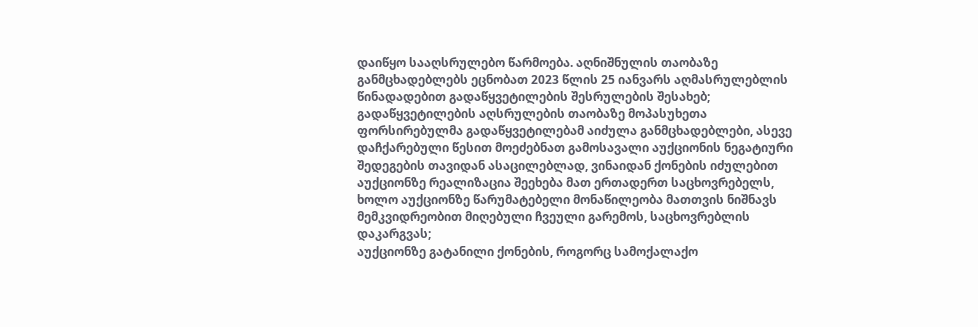დაიწყო სააღსრულებო წარმოება. აღნიშნულის თაობაზე განმცხადებლებს ეცნობათ 2023 წლის 25 იანვარს აღმასრულებლის წინადადებით გადაწყვეტილების შესრულების შესახებ;
გადაწყვეტილების აღსრულების თაობაზე მოპასუხეთა ფორსირებულმა გადაწყვეტილებამ აიძულა განმცხადებლები, ასევე დაჩქარებული წესით მოეძებნათ გამოსავალი აუქციონის ნეგატიური შედეგების თავიდან ასაცილებლად, ვინაიდან ქონების იძულებით აუქციონზე რეალიზაცია შეეხება მათ ერთადერთ საცხოვრებელს, ხოლო აუქციონზე წარუმატებელი მონაწილეობა მათთვის ნიშნავს მემკვიდრეობით მიღებული ჩვეული გარემოს, საცხოვრებლის დაკარგვას;
აუქციონზე გატანილი ქონების, როგორც სამოქალაქო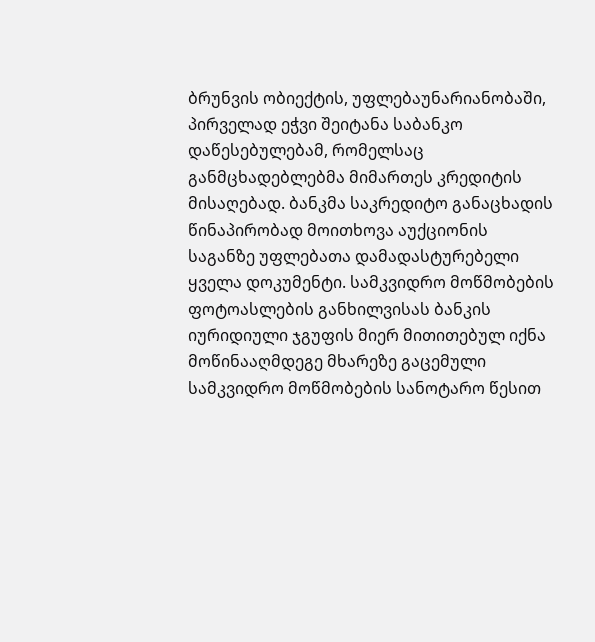ბრუნვის ობიექტის, უფლებაუნარიანობაში, პირველად ეჭვი შეიტანა საბანკო დაწესებულებამ, რომელსაც განმცხადებლებმა მიმართეს კრედიტის მისაღებად. ბანკმა საკრედიტო განაცხადის წინაპირობად მოითხოვა აუქციონის საგანზე უფლებათა დამადასტურებელი ყველა დოკუმენტი. სამკვიდრო მოწმობების ფოტოასლების განხილვისას ბანკის იურიდიული ჯგუფის მიერ მითითებულ იქნა მოწინააღმდეგე მხარეზე გაცემული სამკვიდრო მოწმობების სანოტარო წესით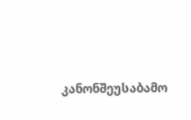კანონშეუსაბამო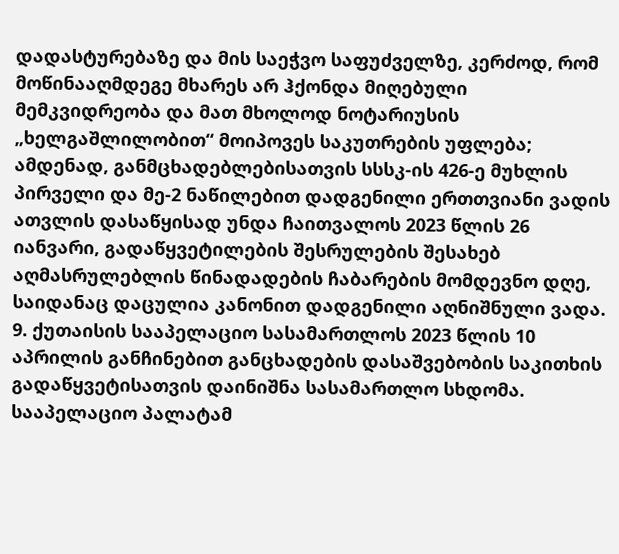დადასტურებაზე და მის საეჭვო საფუძველზე, კერძოდ, რომ მოწინააღმდეგე მხარეს არ ჰქონდა მიღებული მემკვიდრეობა და მათ მხოლოდ ნოტარიუსის „ხელგაშლილობით“ მოიპოვეს საკუთრების უფლება;
ამდენად, განმცხადებლებისათვის სსსკ-ის 426-ე მუხლის პირველი და მე-2 ნაწილებით დადგენილი ერთთვიანი ვადის ათვლის დასაწყისად უნდა ჩაითვალოს 2023 წლის 26 იანვარი, გადაწყვეტილების შესრულების შესახებ აღმასრულებლის წინადადების ჩაბარების მომდევნო დღე, საიდანაც დაცულია კანონით დადგენილი აღნიშნული ვადა.
9. ქუთაისის სააპელაციო სასამართლოს 2023 წლის 10 აპრილის განჩინებით განცხადების დასაშვებობის საკითხის გადაწყვეტისათვის დაინიშნა სასამართლო სხდომა. სააპელაციო პალატამ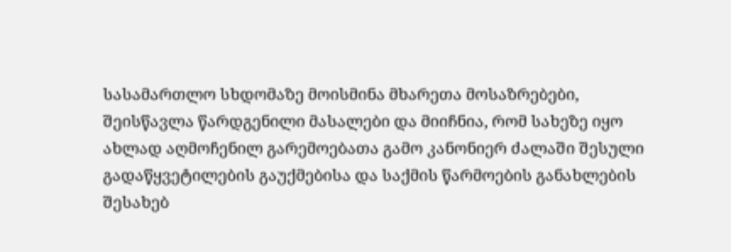სასამართლო სხდომაზე მოისმინა მხარეთა მოსაზრებები, შეისწავლა წარდგენილი მასალები და მიიჩნია, რომ სახეზე იყო ახლად აღმოჩენილ გარემოებათა გამო კანონიერ ძალაში შესული გადაწყვეტილების გაუქმებისა და საქმის წარმოების განახლების შესახებ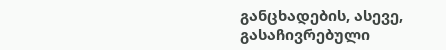განცხადების, ასევე, გასაჩივრებული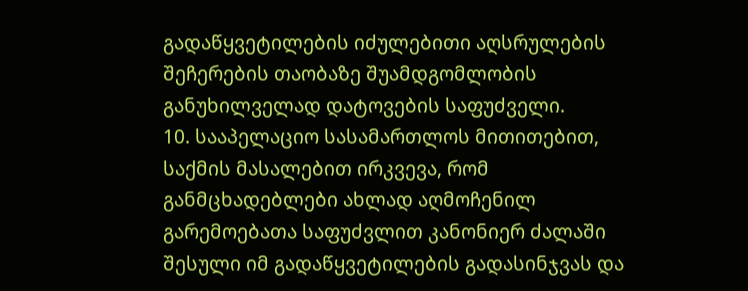გადაწყვეტილების იძულებითი აღსრულების შეჩერების თაობაზე შუამდგომლობის განუხილველად დატოვების საფუძველი.
10. სააპელაციო სასამართლოს მითითებით, საქმის მასალებით ირკვევა, რომ განმცხადებლები ახლად აღმოჩენილ გარემოებათა საფუძვლით კანონიერ ძალაში შესული იმ გადაწყვეტილების გადასინჯვას და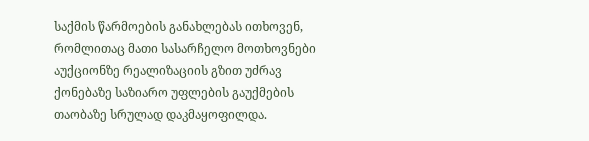საქმის წარმოების განახლებას ითხოვენ, რომლითაც მათი სასარჩელო მოთხოვნები აუქციონზე რეალიზაციის გზით უძრავ ქონებაზე საზიარო უფლების გაუქმების თაობაზე სრულად დაკმაყოფილდა.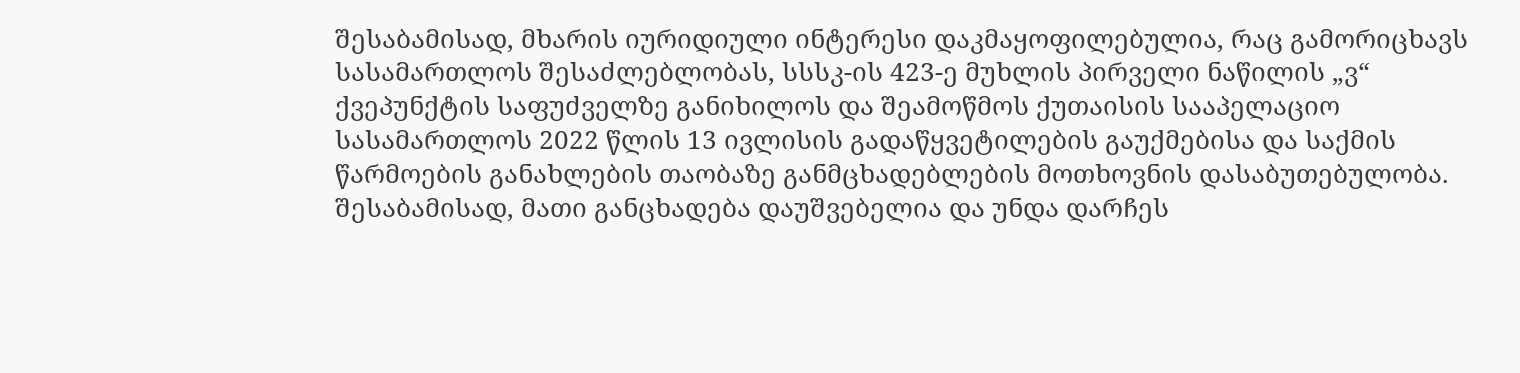შესაბამისად, მხარის იურიდიული ინტერესი დაკმაყოფილებულია, რაც გამორიცხავს სასამართლოს შესაძლებლობას, სსსკ-ის 423-ე მუხლის პირველი ნაწილის „ვ“ ქვეპუნქტის საფუძველზე განიხილოს და შეამოწმოს ქუთაისის სააპელაციო სასამართლოს 2022 წლის 13 ივლისის გადაწყვეტილების გაუქმებისა და საქმის წარმოების განახლების თაობაზე განმცხადებლების მოთხოვნის დასაბუთებულობა. შესაბამისად, მათი განცხადება დაუშვებელია და უნდა დარჩეს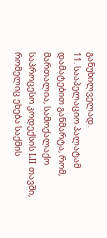განუხილველად.
11. სააპელაციო პალატამ დამატებით განმარტა, რომ, მართალია, სამოქალაქო საპროცესო კოდექსის LII თავში, რომელიც ეხება საქმის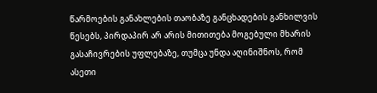წარმოების განახლების თაობაზე განცხადების განხილვის წესებს, პირდაპირ არ არის მითითება მოგებული მხარის გასაჩივრების უფლებაზე, თუმცა უნდა აღინიშნოს, რომ ასეთი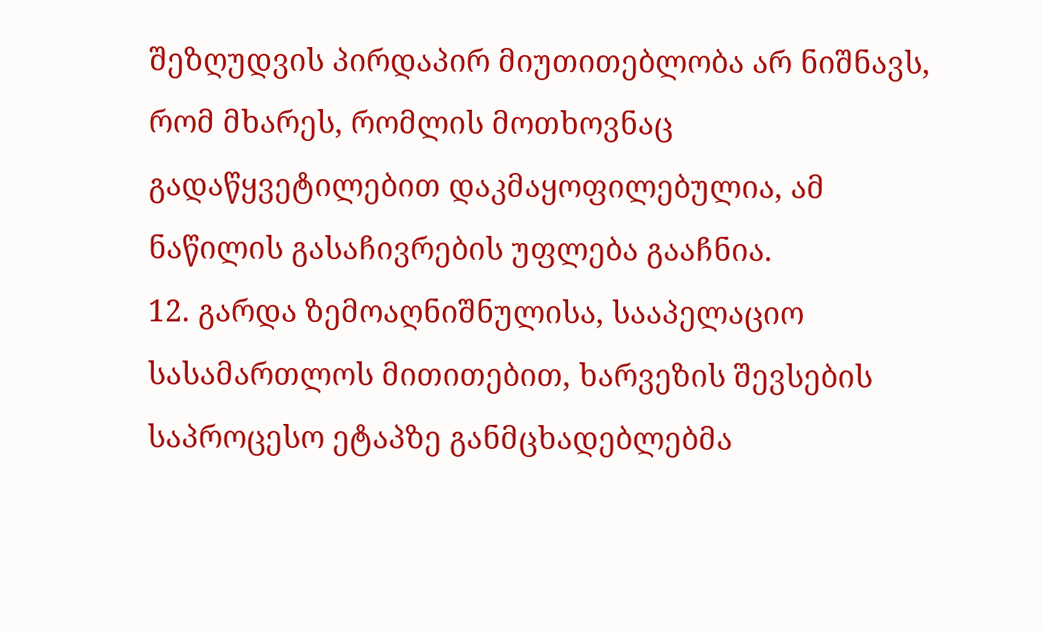შეზღუდვის პირდაპირ მიუთითებლობა არ ნიშნავს, რომ მხარეს, რომლის მოთხოვნაც გადაწყვეტილებით დაკმაყოფილებულია, ამ ნაწილის გასაჩივრების უფლება გააჩნია.
12. გარდა ზემოაღნიშნულისა, სააპელაციო სასამართლოს მითითებით, ხარვეზის შევსების საპროცესო ეტაპზე განმცხადებლებმა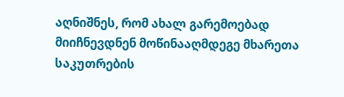აღნიშნეს, რომ ახალ გარემოებად მიიჩნევდნენ მოწინააღმდეგე მხარეთა საკუთრების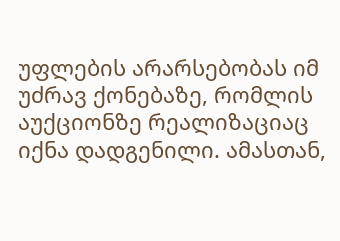უფლების არარსებობას იმ უძრავ ქონებაზე, რომლის აუქციონზე რეალიზაციაც იქნა დადგენილი. ამასთან,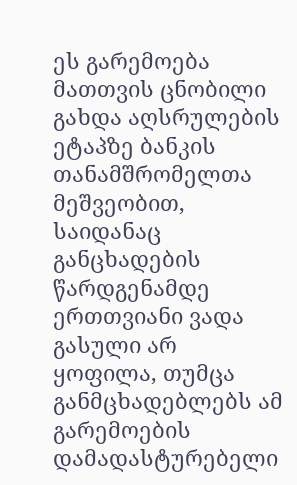ეს გარემოება მათთვის ცნობილი გახდა აღსრულების ეტაპზე ბანკის თანამშრომელთა მეშვეობით, საიდანაც განცხადების წარდგენამდე ერთთვიანი ვადა გასული არ ყოფილა, თუმცა განმცხადებლებს ამ გარემოების დამადასტურებელი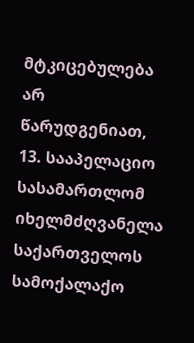მტკიცებულება არ წარუდგენიათ,
13. სააპელაციო სასამართლომ იხელმძღვანელა საქართველოს სამოქალაქო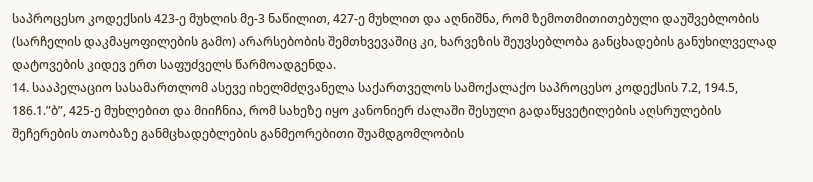საპროცესო კოდექსის 423-ე მუხლის მე-3 ნაწილით, 427-ე მუხლით და აღნიშნა, რომ ზემოთმითითებული დაუშვებლობის (სარჩელის დაკმაყოფილების გამო) არარსებობის შემთხვევაშიც კი, ხარვეზის შეუვსებლობა განცხადების განუხილველად დატოვების კიდევ ერთ საფუძველს წარმოადგენდა.
14. სააპელაციო სასამართლომ ასევე იხელმძღვანელა საქართველოს სამოქალაქო საპროცესო კოდექსის 7.2, 194.5, 186.1.”ბ”, 425-ე მუხლებით და მიიჩნია, რომ სახეზე იყო კანონიერ ძალაში შესული გადაწყვეტილების აღსრულების შეჩერების თაობაზე განმცხადებლების განმეორებითი შუამდგომლობის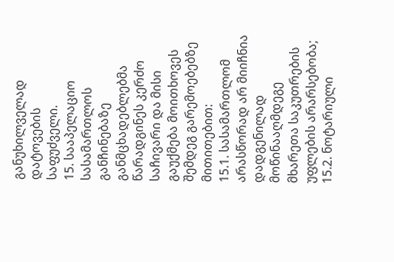განუხილველად დატოვების საფუძველი.
15. სააპელაციო სასამართლოს განჩინებაზე განმცხადებლებმა წარადგინეს კერძო საჩივარი და მისი გაუქმება მოითხოვეს შემდეგ გარემოებებზე მითითებით:
15.1. სასამართლომ არასწორად არ მიიჩნია დადგენილად მოწინააღმდეგე მხარეთა საკუთრების უფლების არარსებობა;
15.2. ნოტარიული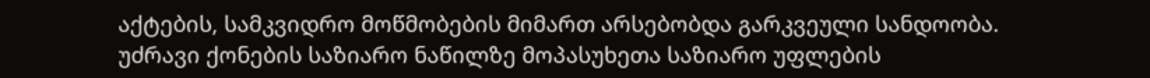აქტების, სამკვიდრო მოწმობების მიმართ არსებობდა გარკვეული სანდოობა. უძრავი ქონების საზიარო ნაწილზე მოპასუხეთა საზიარო უფლების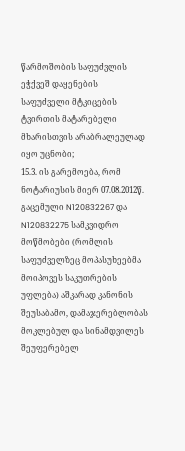წარმოშობის საფუძვლის ეჭქვეშ დაყენების საფუძველი მტკიცების ტვირთის მატარებელი მხარისთვის არაბრალეულად იყო უცნობი;
15.3. ის გარემოება, რომ ნოტარიუსის მიერ 07.08.2012წ. გაცემული N120832267 და N120832275 სამკვიდრო მოწმობები (რომლის საფუძველზეც მოპასუხეებმა მოიპოვეს საკუთრების უფლება) აშკარად კანონის შეუსაბამო, დამაჯერებლობას მოკლებულ და სინამდვილეს შეუფერებელ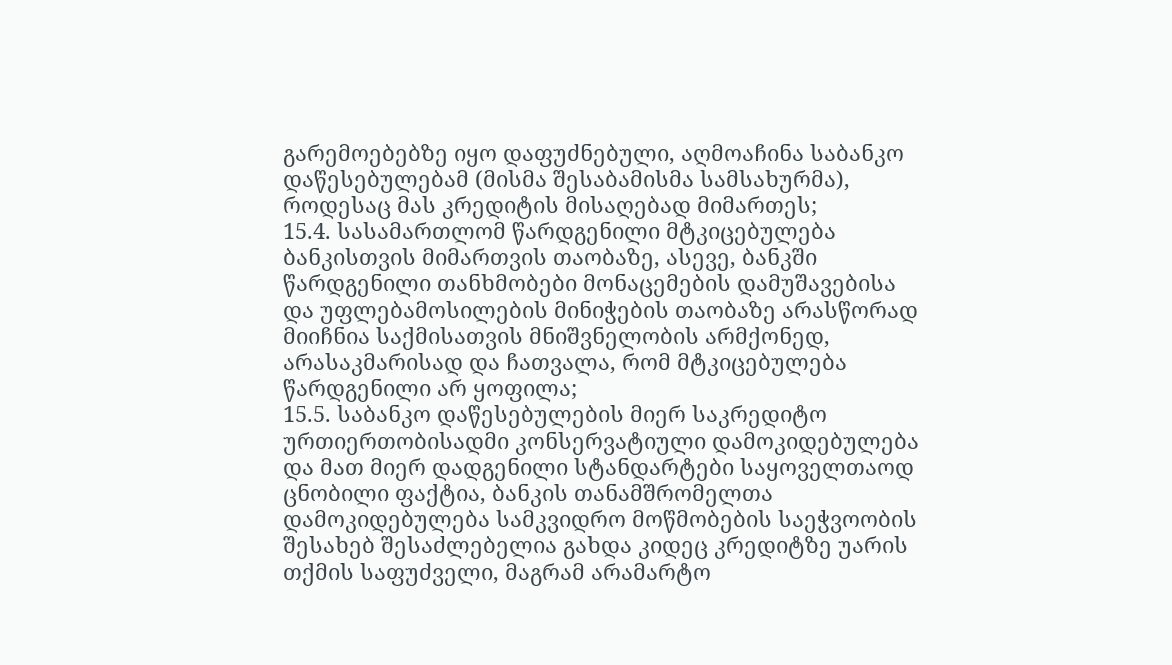გარემოებებზე იყო დაფუძნებული, აღმოაჩინა საბანკო დაწესებულებამ (მისმა შესაბამისმა სამსახურმა), როდესაც მას კრედიტის მისაღებად მიმართეს;
15.4. სასამართლომ წარდგენილი მტკიცებულება ბანკისთვის მიმართვის თაობაზე, ასევე, ბანკში წარდგენილი თანხმობები მონაცემების დამუშავებისა და უფლებამოსილების მინიჭების თაობაზე არასწორად მიიჩნია საქმისათვის მნიშვნელობის არმქონედ, არასაკმარისად და ჩათვალა, რომ მტკიცებულება წარდგენილი არ ყოფილა;
15.5. საბანკო დაწესებულების მიერ საკრედიტო ურთიერთობისადმი კონსერვატიული დამოკიდებულება და მათ მიერ დადგენილი სტანდარტები საყოველთაოდ ცნობილი ფაქტია, ბანკის თანამშრომელთა დამოკიდებულება სამკვიდრო მოწმობების საეჭვოობის შესახებ შესაძლებელია გახდა კიდეც კრედიტზე უარის თქმის საფუძველი, მაგრამ არამარტო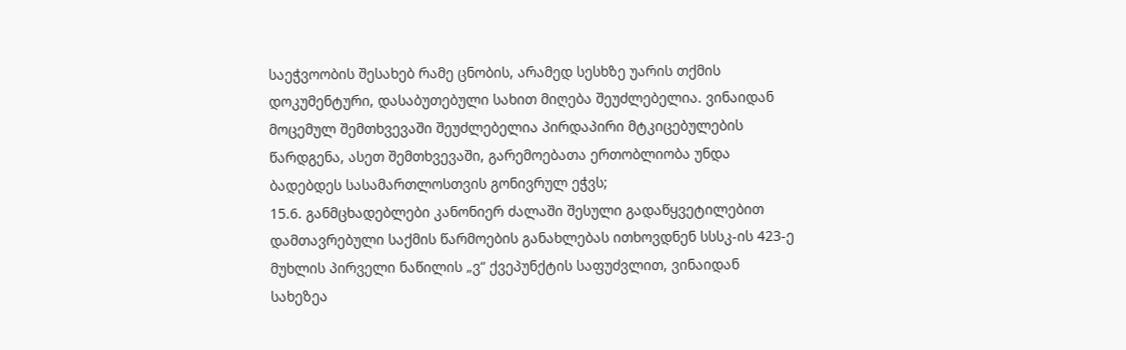საეჭვოობის შესახებ რამე ცნობის, არამედ სესხზე უარის თქმის დოკუმენტური, დასაბუთებული სახით მიღება შეუძლებელია. ვინაიდან მოცემულ შემთხვევაში შეუძლებელია პირდაპირი მტკიცებულების წარდგენა, ასეთ შემთხვევაში, გარემოებათა ერთობლიობა უნდა ბადებდეს სასამართლოსთვის გონივრულ ეჭვს;
15.6. განმცხადებლები კანონიერ ძალაში შესული გადაწყვეტილებით დამთავრებული საქმის წარმოების განახლებას ითხოვდნენ სსსკ-ის 423-ე მუხლის პირველი ნაწილის „ვ“ ქვეპუნქტის საფუძვლით, ვინაიდან სახეზეა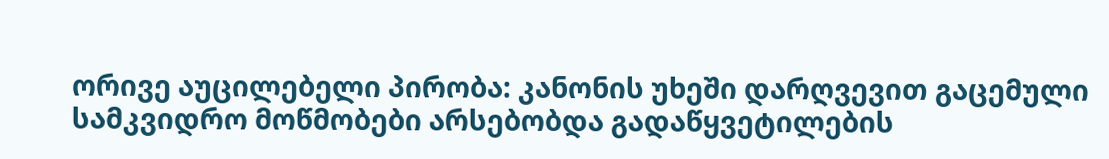ორივე აუცილებელი პირობა: კანონის უხეში დარღვევით გაცემული სამკვიდრო მოწმობები არსებობდა გადაწყვეტილების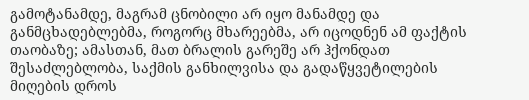გამოტანამდე, მაგრამ ცნობილი არ იყო მანამდე და განმცხადებლებმა, როგორც მხარეებმა, არ იცოდნენ ამ ფაქტის თაობაზე; ამასთან, მათ ბრალის გარეშე არ ჰქონდათ შესაძლებლობა, საქმის განხილვისა და გადაწყვეტილების მიღების დროს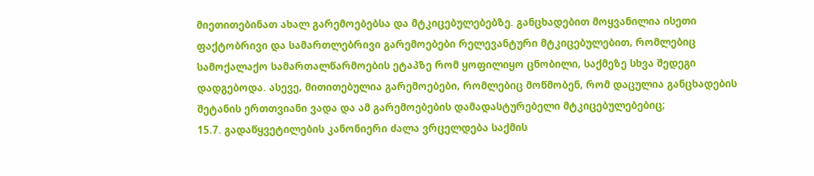მიეთითებინათ ახალ გარემოებებსა და მტკიცებულებებზე. განცხადებით მოყვანილია ისეთი ფაქტობრივი და სამართლებრივი გარემოებები რელევანტური მტკიცებულებით, რომლებიც სამოქალაქო სამართალწარმოების ეტაპზე რომ ყოფილიყო ცნობილი, საქმეზე სხვა შედეგი დადგებოდა. ასევე, მითითებულია გარემოებები, რომლებიც მოწმობენ, რომ დაცულია განცხადების შეტანის ერთთვიანი ვადა და ამ გარემოებების დამადასტურებელი მტკიცებულებებიც;
15.7. გადაწყვეტილების კანონიერი ძალა ვრცელდება საქმის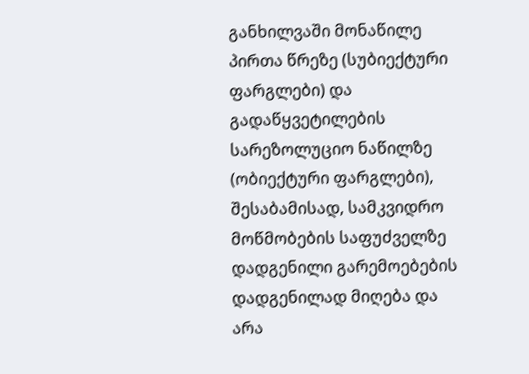განხილვაში მონაწილე პირთა წრეზე (სუბიექტური ფარგლები) და გადაწყვეტილების სარეზოლუციო ნაწილზე (ობიექტური ფარგლები), შესაბამისად, სამკვიდრო მოწმობების საფუძველზე დადგენილი გარემოებების დადგენილად მიღება და არა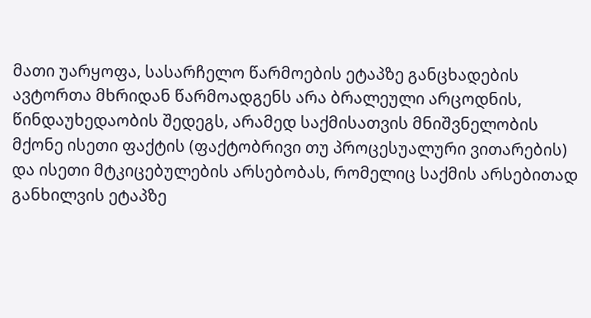მათი უარყოფა, სასარჩელო წარმოების ეტაპზე განცხადების ავტორთა მხრიდან წარმოადგენს არა ბრალეული არცოდნის, წინდაუხედაობის შედეგს, არამედ საქმისათვის მნიშვნელობის მქონე ისეთი ფაქტის (ფაქტობრივი თუ პროცესუალური ვითარების) და ისეთი მტკიცებულების არსებობას, რომელიც საქმის არსებითად განხილვის ეტაპზე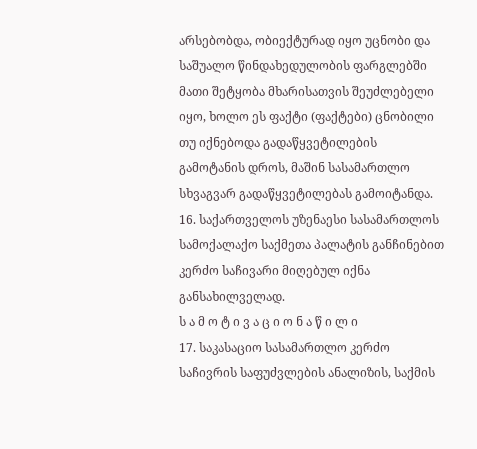არსებობდა, ობიექტურად იყო უცნობი და საშუალო წინდახედულობის ფარგლებში მათი შეტყობა მხარისათვის შეუძლებელი იყო, ხოლო ეს ფაქტი (ფაქტები) ცნობილი თუ იქნებოდა გადაწყვეტილების გამოტანის დროს, მაშინ სასამართლო სხვაგვარ გადაწყვეტილებას გამოიტანდა.
16. საქართველოს უზენაესი სასამართლოს სამოქალაქო საქმეთა პალატის განჩინებით კერძო საჩივარი მიღებულ იქნა განსახილველად.
ს ა მ ო ტ ი ვ ა ც ი ო ნ ა წ ი ლ ი
17. საკასაციო სასამართლო კერძო საჩივრის საფუძვლების ანალიზის, საქმის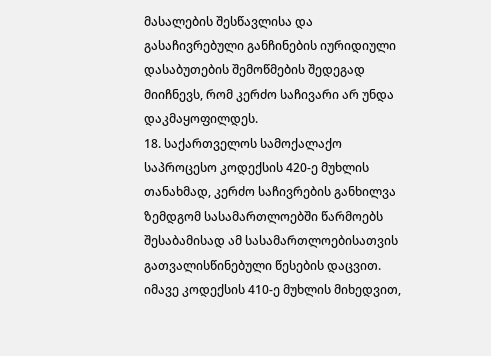მასალების შესწავლისა და გასაჩივრებული განჩინების იურიდიული დასაბუთების შემოწმების შედეგად მიიჩნევს, რომ კერძო საჩივარი არ უნდა დაკმაყოფილდეს.
18. საქართველოს სამოქალაქო საპროცესო კოდექსის 420-ე მუხლის თანახმად, კერძო საჩივრების განხილვა ზემდგომ სასამართლოებში წარმოებს შესაბამისად ამ სასამართლოებისათვის გათვალისწინებული წესების დაცვით. იმავე კოდექსის 410-ე მუხლის მიხედვით,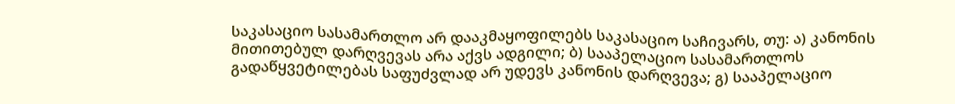საკასაციო სასამართლო არ დააკმაყოფილებს საკასაციო საჩივარს, თუ: ა) კანონის მითითებულ დარღვევას არა აქვს ადგილი; ბ) სააპელაციო სასამართლოს გადაწყვეტილებას საფუძვლად არ უდევს კანონის დარღვევა; გ) სააპელაციო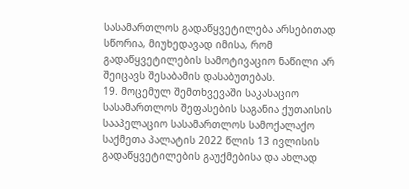სასამართლოს გადაწყვეტილება არსებითად სწორია, მიუხედავად იმისა, რომ გადაწყვეტილების სამოტივაციო ნაწილი არ შეიცავს შესაბამის დასაბუთებას.
19. მოცემულ შემთხვევაში საკასაციო სასამართლოს შეფასების საგანია ქუთაისის სააპელაციო სასამართლოს სამოქალაქო საქმეთა პალატის 2022 წლის 13 ივლისის გადაწყვეტილების გაუქმებისა და ახლად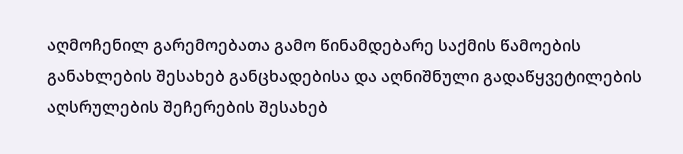აღმოჩენილ გარემოებათა გამო წინამდებარე საქმის წამოების განახლების შესახებ განცხადებისა და აღნიშნული გადაწყვეტილების აღსრულების შეჩერების შესახებ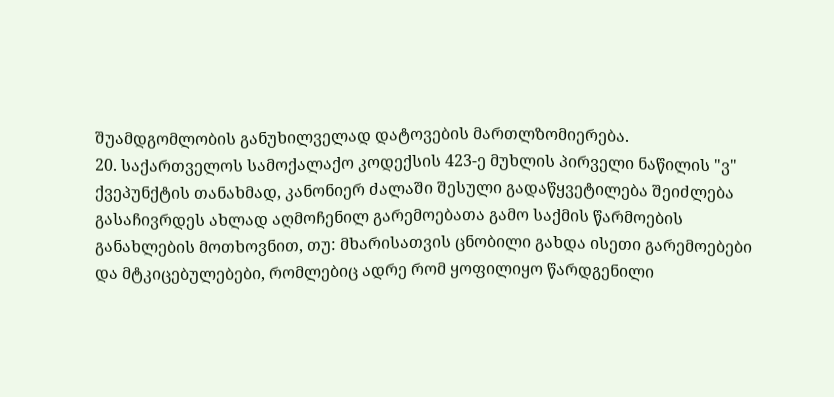შუამდგომლობის განუხილველად დატოვების მართლზომიერება.
20. საქართველოს სამოქალაქო კოდექსის 423-ე მუხლის პირველი ნაწილის "ვ" ქვეპუნქტის თანახმად, კანონიერ ძალაში შესული გადაწყვეტილება შეიძლება გასაჩივრდეს ახლად აღმოჩენილ გარემოებათა გამო საქმის წარმოების განახლების მოთხოვნით, თუ: მხარისათვის ცნობილი გახდა ისეთი გარემოებები და მტკიცებულებები, რომლებიც ადრე რომ ყოფილიყო წარდგენილი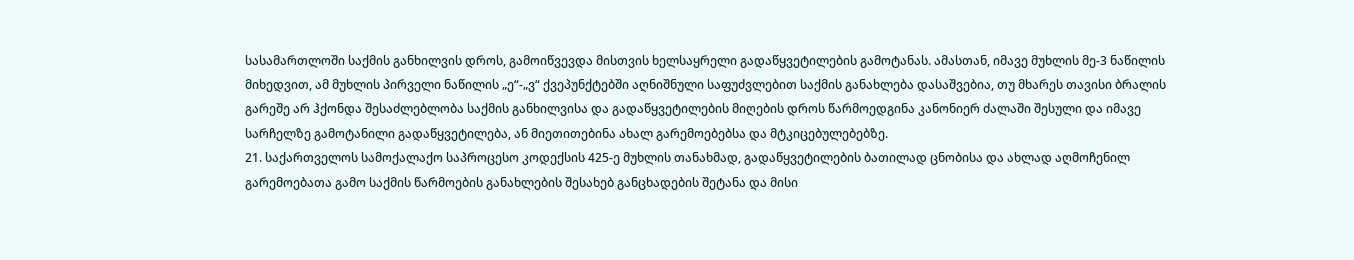სასამართლოში საქმის განხილვის დროს, გამოიწვევდა მისთვის ხელსაყრელი გადაწყვეტილების გამოტანას. ამასთან, იმავე მუხლის მე-3 ნაწილის მიხედვით, ამ მუხლის პირველი ნაწილის „ე“-„ვ“ ქვეპუნქტებში აღნიშნული საფუძვლებით საქმის განახლება დასაშვებია, თუ მხარეს თავისი ბრალის გარეშე არ ჰქონდა შესაძლებლობა საქმის განხილვისა და გადაწყვეტილების მიღების დროს წარმოედგინა კანონიერ ძალაში შესული და იმავე სარჩელზე გამოტანილი გადაწყვეტილება, ან მიეთითებინა ახალ გარემოებებსა და მტკიცებულებებზე.
21. საქართველოს სამოქალაქო საპროცესო კოდექსის 425-ე მუხლის თანახმად, გადაწყვეტილების ბათილად ცნობისა და ახლად აღმოჩენილ გარემოებათა გამო საქმის წარმოების განახლების შესახებ განცხადების შეტანა და მისი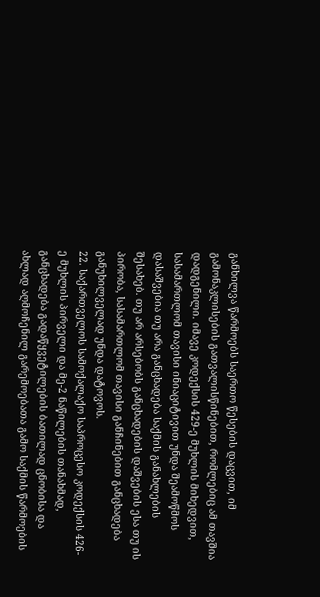განხილვა წარმოებს საერთო წესების დაცვით, იმ გამონაკლისების გათვალისწინებით, რომლებიც ამ თავშია დადგენილი. იმავე კოდექსის 429-ე მუხლის მიხედვით, სასამართლომ თავისი ინიაციტივით უნდა შეამოწმოს დასაშვებია თუ არა განცხადება საქმის განახლების შესახებ. თუ არ არსებობს განცხადების დაშვების ესა თუ ის პირობა, სასამართლომ თავისი განჩინებით განცხადება განუხილველად უნდა დატოვოს.
22. საქართველოს სამოქალაქო საპროცესო კოდექსის 426-ე მუხლის პირველი და მე-2 ნაწილების თანახმად, განცხადება გადაწყვეტილების ბათილად ცნობისა და ახლად აღმოჩენილ გარემოებათა გამო საქმის წარმოების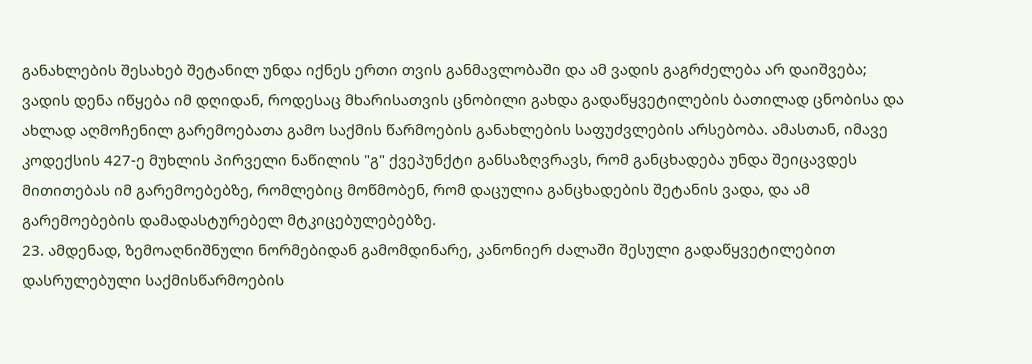განახლების შესახებ შეტანილ უნდა იქნეს ერთი თვის განმავლობაში და ამ ვადის გაგრძელება არ დაიშვება; ვადის დენა იწყება იმ დღიდან, როდესაც მხარისათვის ცნობილი გახდა გადაწყვეტილების ბათილად ცნობისა და ახლად აღმოჩენილ გარემოებათა გამო საქმის წარმოების განახლების საფუძვლების არსებობა. ამასთან, იმავე კოდექსის 427-ე მუხლის პირველი ნაწილის "გ" ქვეპუნქტი განსაზღვრავს, რომ განცხადება უნდა შეიცავდეს მითითებას იმ გარემოებებზე, რომლებიც მოწმობენ, რომ დაცულია განცხადების შეტანის ვადა, და ამ გარემოებების დამადასტურებელ მტკიცებულებებზე.
23. ამდენად, ზემოაღნიშნული ნორმებიდან გამომდინარე, კანონიერ ძალაში შესული გადაწყვეტილებით დასრულებული საქმისწარმოების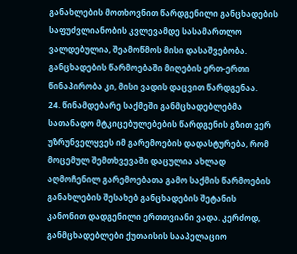განახლების მოთხოვნით წარდგენილი განცხადების საფუძვლიანობის კვლევამდე სასამართლო ვალდებულია, შეამოწმოს მისი დასაშვებობა. განცხადების წარმოებაში მიღების ერთ-ერთი წინაპირობა კი, მისი ვადის დაცვით წარდგენაა.
24. წინამდებარე საქმეში განმცხადებლებმა სათანადო მტკიცებულებების წარდგენის გზით ვერ უზრუნველყვეს იმ გარემოების დადასტურება, რომ მოცემულ შემთხვევაში დაცულია ახლად აღმოჩენილ გარემოებათა გამო საქმის წარმოების განახლების შესახებ განცხადების შეტანის კანონით დადგენილი ერთთვიანი ვადა. კერძოდ, განმცხადებლები ქუთაისის სააპელაციო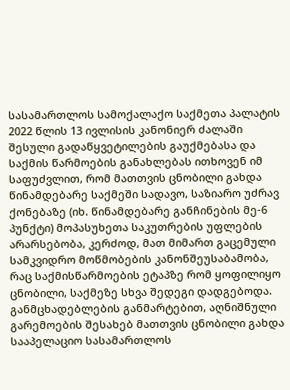სასამართლოს სამოქალაქო საქმეთა პალატის 2022 წლის 13 ივლისის კანონიერ ძალაში შესული გადაწყვეტილების გაუქმებასა და საქმის წარმოების განახლებას ითხოვენ იმ საფუძვლით, რომ მათთვის ცნობილი გახდა წინამდებარე საქმეში სადავო, საზიარო უძრავ ქონებაზე (იხ. წინამდებარე განჩინების მე-6 პუნქტი) მოპასუხეთა საკუთრების უფლების არარსებობა, კერძოდ, მათ მიმართ გაცემული სამკვიდრო მოწმობების კანონშეუსაბამობა, რაც საქმისწარმოების ეტაპზე რომ ყოფილიყო ცნობილი, საქმეზე სხვა შედეგი დადგებოდა. განმცხადებლების განმარტებით, აღნიშნული გარემოების შესახებ მათთვის ცნობილი გახდა სააპელაციო სასამართლოს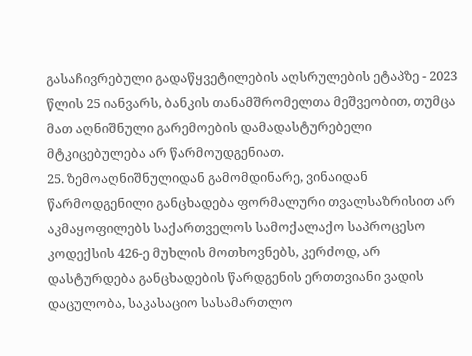გასაჩივრებული გადაწყვეტილების აღსრულების ეტაპზე - 2023 წლის 25 იანვარს, ბანკის თანამშრომელთა მეშვეობით, თუმცა მათ აღნიშნული გარემოების დამადასტურებელი მტკიცებულება არ წარმოუდგენიათ.
25. ზემოაღნიშნულიდან გამომდინარე, ვინაიდან წარმოდგენილი განცხადება ფორმალური თვალსაზრისით არ აკმაყოფილებს საქართველოს სამოქალაქო საპროცესო კოდექსის 426-ე მუხლის მოთხოვნებს, კერძოდ, არ დასტურდება განცხადების წარდგენის ერთთვიანი ვადის დაცულობა, საკასაციო სასამართლო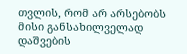თვლის, რომ არ არსებობს მისი განსახილველად დაშვების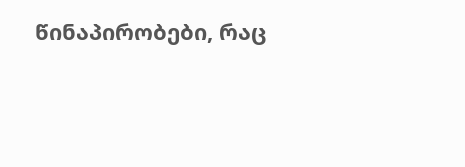წინაპირობები, რაც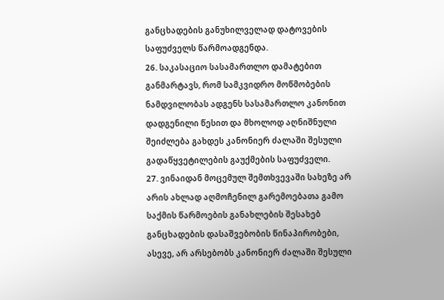განცხადების განუხილველად დატოვების საფუძველს წარმოადგენდა.
26. საკასაციო სასამართლო დამატებით განმარტავს, რომ სამკვიდრო მოწმობების ნამდვილობას ადგენს სასამართლო კანონით დადგენილი წესით და მხოლოდ აღნიშნული შეიძლება გახდეს კანონიერ ძალაში შესული გადაწყვეტილების გაუქმების საფუძველი.
27. ვინაიდან მოცემულ შემთხვევაში სახეზე არ არის ახლად აღმოჩენილ გარემოებათა გამო საქმის წარმოების განახლების შესახებ განცხადების დასაშვებობის წინაპირობები, ასევე, არ არსებობს კანონიერ ძალაში შესული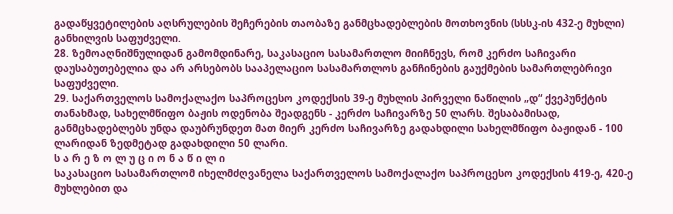გადაწყვეტილების აღსრულების შეჩერების თაობაზე განმცხადებლების მოთხოვნის (სსსკ-ის 432-ე მუხლი) განხილვის საფუძველი.
28. ზემოაღნიშნულიდან გამომდინარე, საკასაციო სასამართლო მიიჩნევს, რომ კერძო საჩივარი დაუსაბუთებელია და არ არსებობს სააპელაციო სასამართლოს განჩინების გაუქმების სამართლებრივი საფუძველი.
29. საქართველოს სამოქალაქო საპროცესო კოდექსის 39-ე მუხლის პირველი ნაწილის „დ“ ქვეპუნქტის თანახმად, სახელმწიფო ბაჟის ოდენობა შეადგენს - კერძო საჩივარზე 50 ლარს. შესაბამისად, განმცხადებლებს უნდა დაუბრუნდეთ მათ მიერ კერძო საჩივარზე გადახდილი სახელმწიფო ბაჟიდან - 100 ლარიდან ზედმეტად გადახდილი 50 ლარი.
ს ა რ ე ზ ო ლ უ ც ი ო ნ ა წ ი ლ ი
საკასაციო სასამართლომ იხელმძღვანელა საქართველოს სამოქალაქო საპროცესო კოდექსის 419-ე, 420-ე მუხლებით და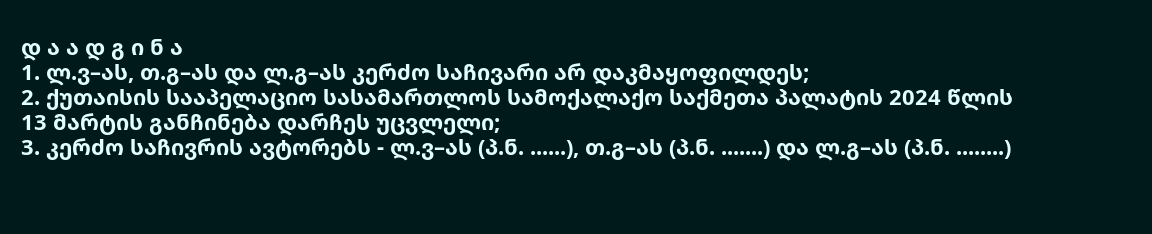დ ა ა დ გ ი ნ ა
1. ლ.ვ–ას, თ.გ–ას და ლ.გ–ას კერძო საჩივარი არ დაკმაყოფილდეს;
2. ქუთაისის სააპელაციო სასამართლოს სამოქალაქო საქმეთა პალატის 2024 წლის 13 მარტის განჩინება დარჩეს უცვლელი;
3. კერძო საჩივრის ავტორებს - ლ.ვ–ას (პ.ნ. ......), თ.გ–ას (პ.ნ. .......) და ლ.გ–ას (პ.ნ. ........)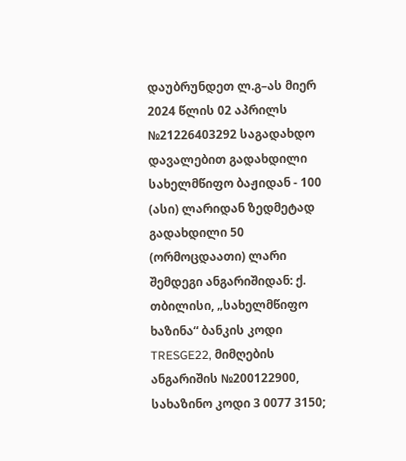დაუბრუნდეთ ლ.გ–ას მიერ 2024 წლის 02 აპრილს №21226403292 საგადახდო დავალებით გადახდილი სახელმწიფო ბაჟიდან - 100 (ასი) ლარიდან ზედმეტად გადახდილი 50 (ორმოცდაათი) ლარი შემდეგი ანგარიშიდან: ქ. თბილისი, „სახელმწიფო ხაზინა“ ბანკის კოდი TRESGE22, მიმღების ანგარიშის №200122900, სახაზინო კოდი 3 0077 3150;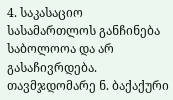4. საკასაციო სასამართლოს განჩინება საბოლოოა და არ გასაჩივრდება.
თავმჯდომარე ნ. ბაქაქური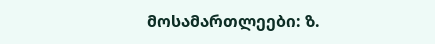მოსამართლეები: ზ.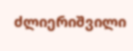ძლიერიშვილი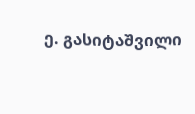ე. გასიტაშვილი